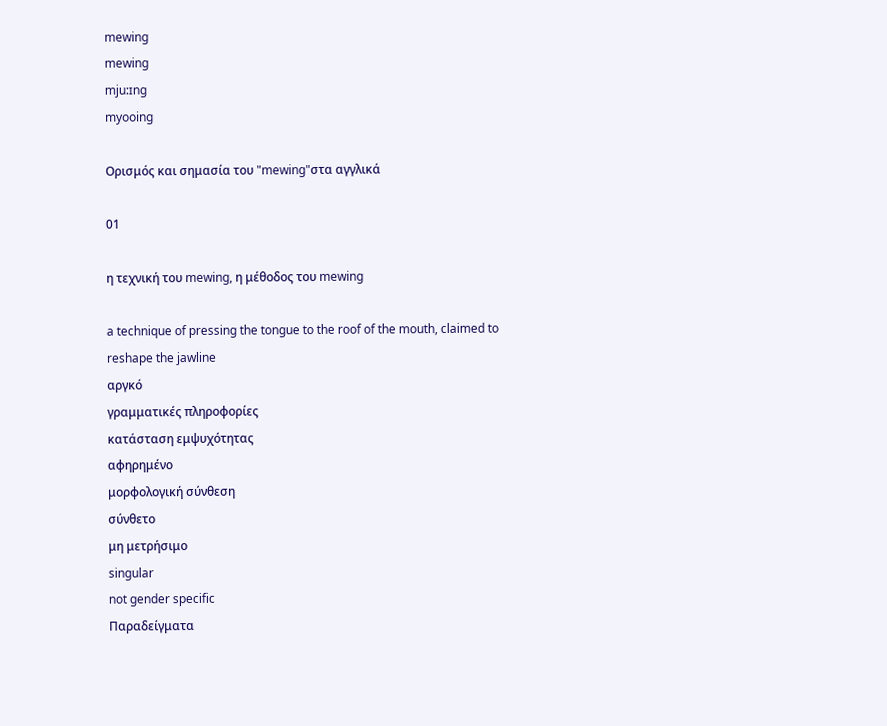mewing
mewing
mju:ɪng
myooing

Ορισμός και σημασία του "mewing"στα αγγλικά

01

η τεχνική του mewing, η μέθοδος του mewing

a technique of pressing the tongue to the roof of the mouth, claimed to reshape the jawline
αργκό
γραμματικές πληροφορίες
κατάσταση εμψυχότητας
αφηρημένο
μορφολογική σύνθεση
σύνθετο
μη μετρήσιμο
singular
not gender specific
Παραδείγματα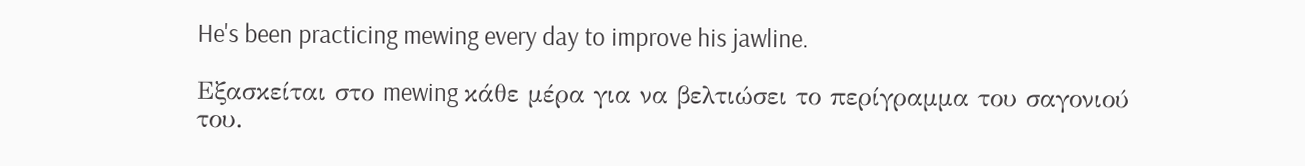He's been practicing mewing every day to improve his jawline.

Εξασκείται στο mewing κάθε μέρα για να βελτιώσει το περίγραμμα του σαγονιού του.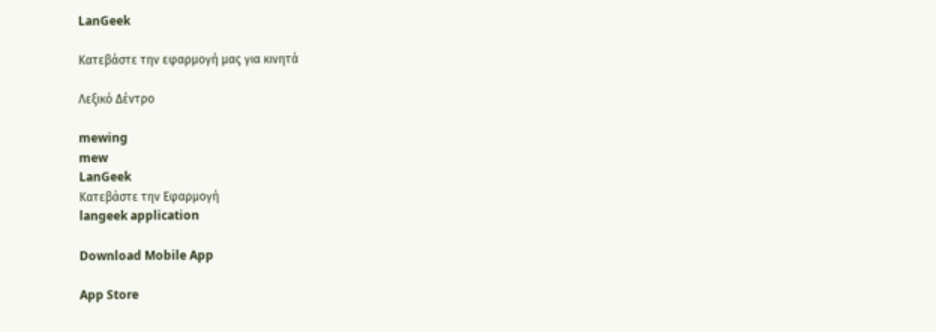LanGeek

Κατεβάστε την εφαρμογή μας για κινητά

Λεξικό Δέντρο

mewing
mew
LanGeek
Κατεβάστε την Εφαρμογή
langeek application

Download Mobile App

App Store